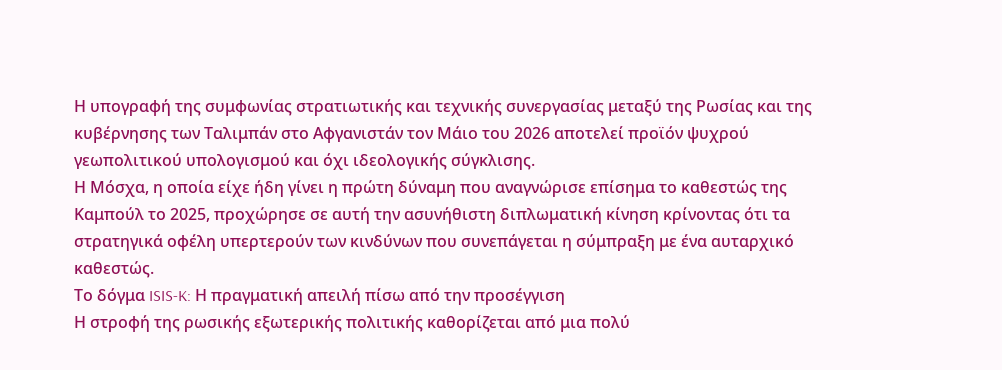Η υπογραφή της συμφωνίας στρατιωτικής και τεχνικής συνεργασίας μεταξύ της Ρωσίας και της κυβέρνησης των Ταλιμπάν στο Αφγανιστάν τον Μάιο του 2026 αποτελεί προϊόν ψυχρού γεωπολιτικού υπολογισμού και όχι ιδεολογικής σύγκλισης.
Η Μόσχα, η οποία είχε ήδη γίνει η πρώτη δύναμη που αναγνώρισε επίσημα το καθεστώς της Καμπούλ το 2025, προχώρησε σε αυτή την ασυνήθιστη διπλωματική κίνηση κρίνοντας ότι τα στρατηγικά οφέλη υπερτερούν των κινδύνων που συνεπάγεται η σύμπραξη με ένα αυταρχικό καθεστώς.
Το δόγμα ISIS-K: Η πραγματική απειλή πίσω από την προσέγγιση
Η στροφή της ρωσικής εξωτερικής πολιτικής καθορίζεται από μια πολύ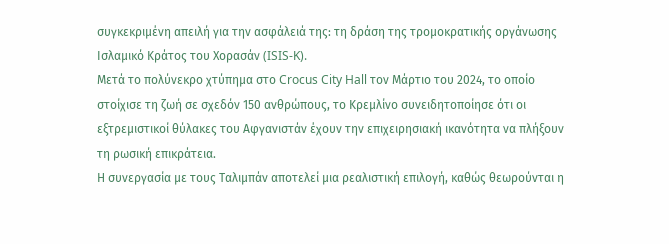συγκεκριμένη απειλή για την ασφάλειά της: τη δράση της τρομοκρατικής οργάνωσης Ισλαμικό Κράτος του Χορασάν (ISIS-K).
Μετά το πολύνεκρο χτύπημα στο Crocus City Hall τον Μάρτιο του 2024, το οποίο στοίχισε τη ζωή σε σχεδόν 150 ανθρώπους, το Κρεμλίνο συνειδητοποίησε ότι οι εξτρεμιστικοί θύλακες του Αφγανιστάν έχουν την επιχειρησιακή ικανότητα να πλήξουν τη ρωσική επικράτεια.
Η συνεργασία με τους Ταλιμπάν αποτελεί μια ρεαλιστική επιλογή, καθώς θεωρούνται η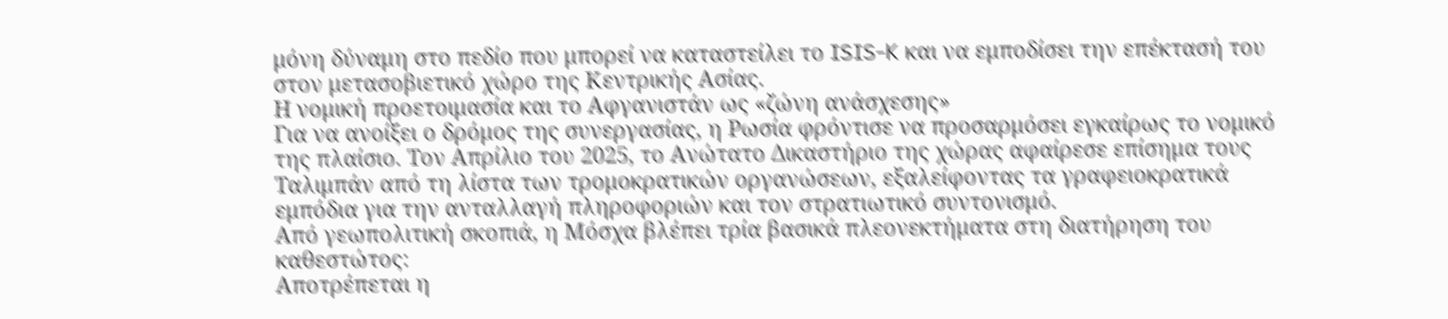μόνη δύναμη στο πεδίο που μπορεί να καταστείλει το ISIS-K και να εμποδίσει την επέκτασή του στον μετασοβιετικό χώρο της Κεντρικής Ασίας.
Η νομική προετοιμασία και το Αφγανιστάν ως «ζώνη ανάσχεσης»
Για να ανοίξει ο δρόμος της συνεργασίας, η Ρωσία φρόντισε να προσαρμόσει εγκαίρως το νομικό της πλαίσιο. Τον Απρίλιο του 2025, το Ανώτατο Δικαστήριο της χώρας αφαίρεσε επίσημα τους Ταλιμπάν από τη λίστα των τρομοκρατικών οργανώσεων, εξαλείφοντας τα γραφειοκρατικά εμπόδια για την ανταλλαγή πληροφοριών και τον στρατιωτικό συντονισμό.
Από γεωπολιτική σκοπιά, η Μόσχα βλέπει τρία βασικά πλεονεκτήματα στη διατήρηση του καθεστώτος:
Αποτρέπεται η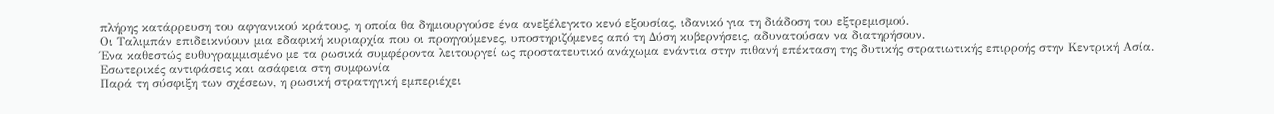πλήρης κατάρρευση του αφγανικού κράτους, η οποία θα δημιουργούσε ένα ανεξέλεγκτο κενό εξουσίας, ιδανικό για τη διάδοση του εξτρεμισμού.
Οι Ταλιμπάν επιδεικνύουν μια εδαφική κυριαρχία που οι προηγούμενες, υποστηριζόμενες από τη Δύση κυβερνήσεις, αδυνατούσαν να διατηρήσουν.
Ένα καθεστώς ευθυγραμμισμένο με τα ρωσικά συμφέροντα λειτουργεί ως προστατευτικό ανάχωμα ενάντια στην πιθανή επέκταση της δυτικής στρατιωτικής επιρροής στην Κεντρική Ασία.
Εσωτερικές αντιφάσεις και ασάφεια στη συμφωνία
Παρά τη σύσφιξη των σχέσεων, η ρωσική στρατηγική εμπεριέχει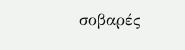σοβαρές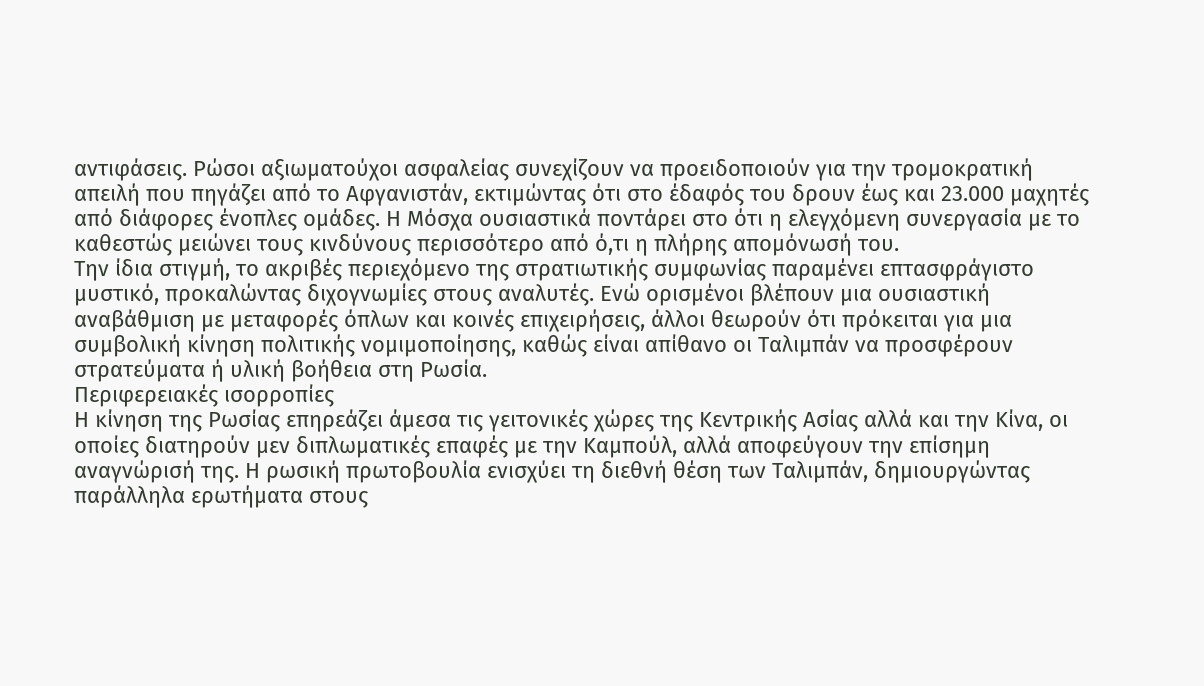αντιφάσεις. Ρώσοι αξιωματούχοι ασφαλείας συνεχίζουν να προειδοποιούν για την τρομοκρατική απειλή που πηγάζει από το Αφγανιστάν, εκτιμώντας ότι στο έδαφός του δρουν έως και 23.000 μαχητές από διάφορες ένοπλες ομάδες. Η Μόσχα ουσιαστικά ποντάρει στο ότι η ελεγχόμενη συνεργασία με το καθεστώς μειώνει τους κινδύνους περισσότερο από ό,τι η πλήρης απομόνωσή του.
Την ίδια στιγμή, το ακριβές περιεχόμενο της στρατιωτικής συμφωνίας παραμένει επτασφράγιστο μυστικό, προκαλώντας διχογνωμίες στους αναλυτές. Ενώ ορισμένοι βλέπουν μια ουσιαστική αναβάθμιση με μεταφορές όπλων και κοινές επιχειρήσεις, άλλοι θεωρούν ότι πρόκειται για μια συμβολική κίνηση πολιτικής νομιμοποίησης, καθώς είναι απίθανο οι Ταλιμπάν να προσφέρουν στρατεύματα ή υλική βοήθεια στη Ρωσία.
Περιφερειακές ισορροπίες
Η κίνηση της Ρωσίας επηρεάζει άμεσα τις γειτονικές χώρες της Κεντρικής Ασίας αλλά και την Κίνα, οι οποίες διατηρούν μεν διπλωματικές επαφές με την Καμπούλ, αλλά αποφεύγουν την επίσημη αναγνώρισή της. Η ρωσική πρωτοβουλία ενισχύει τη διεθνή θέση των Ταλιμπάν, δημιουργώντας παράλληλα ερωτήματα στους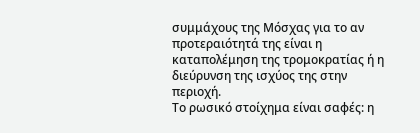συμμάχους της Μόσχας για το αν προτεραιότητά της είναι η καταπολέμηση της τρομοκρατίας ή η διεύρυνση της ισχύος της στην περιοχή.
Το ρωσικό στοίχημα είναι σαφές: η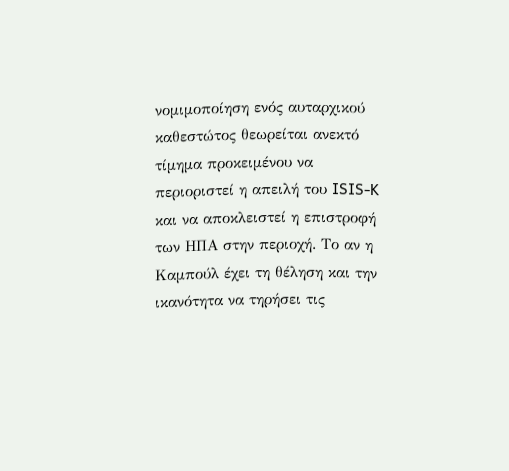νομιμοποίηση ενός αυταρχικού καθεστώτος θεωρείται ανεκτό τίμημα προκειμένου να περιοριστεί η απειλή του ISIS-K και να αποκλειστεί η επιστροφή των ΗΠΑ στην περιοχή. Το αν η Καμπούλ έχει τη θέληση και την ικανότητα να τηρήσει τις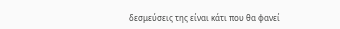δεσμεύσεις της είναι κάτι που θα φανεί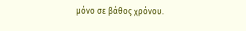μόνο σε βάθος χρόνου.